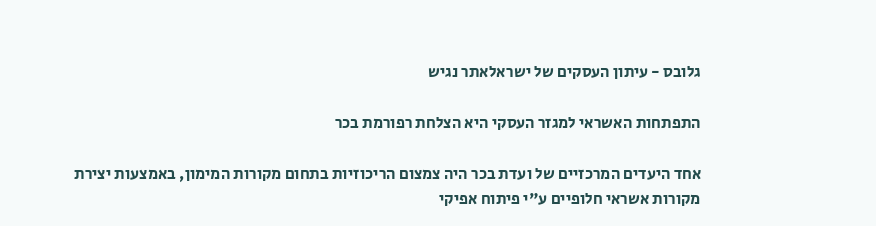גלובס - עיתון העסקים של ישראלאתר נגיש

התפתחות האשראי למגזר העסקי היא הצלחת רפורמת בכר

אחד היעדים המרכזיים של ועדת בכר היה צמצום הריכוזיות בתחום מקורות המימון, באמצעות יצירת מקורות אשראי חלופיים ע"י פיתוח אפיקי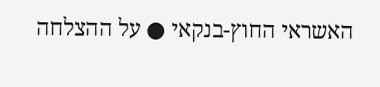האשראי החוץ-בנקאי ● על ההצלחה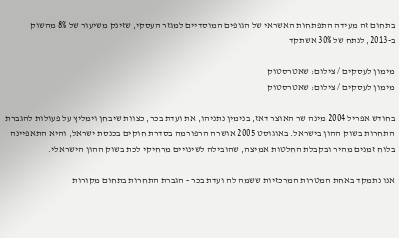בתחום זה מעידה התפתחות האשראי של הגופים המוסדיים למגזר העסקי, שזינק משיעור של 8% מהשוק ב-2013, לנתח של 30% אשתקד

מימון לעסקים / צילום: שאטרסטוק
מימון לעסקים / צילום: שאטרסטוק

בחודש אפריל 2004 מינה שר האוצר דאז, בנימין נתניהו, את ועדת בכר, כצוות שיבחן וימליץ על פעולות להגברת התחרות בשוק ההון בישראל. באוגוסט 2005 אושרה הרפורמה בסדרת חוקים בכנסת ישראל, והיא התאפיינה בלוח זמנים מהיר ובקבלת החלטות אמיצה, שהובילה לשינויים מרחיקי לכת בשוק ההון הישראלי.

אנו נתמקד באחת המטרות המרכזיות ששמה לה ועדת בכר - הגברת התחרות בתחום מקורות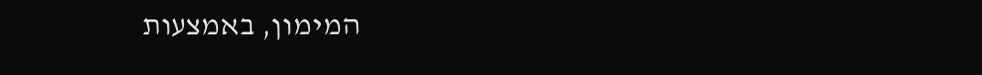המימון, באמצעות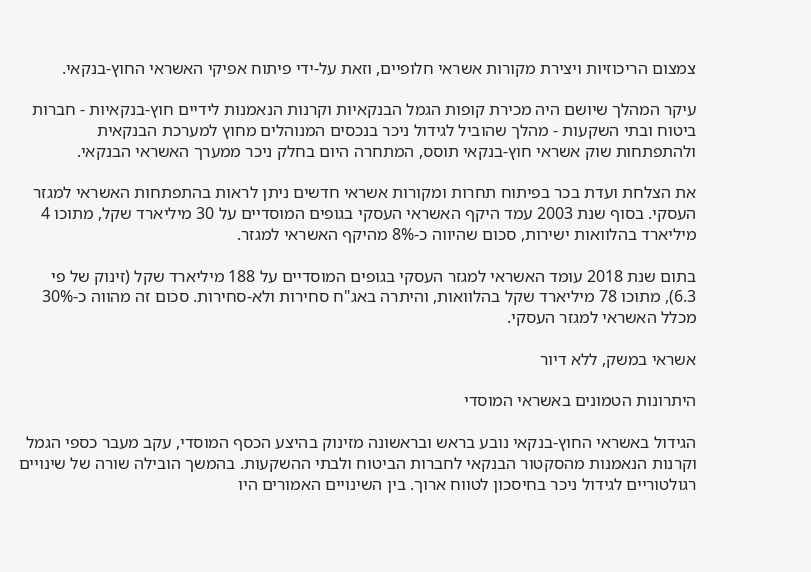צמצום הריכוזיות ויצירת מקורות אשראי חלופיים, וזאת על-ידי פיתוח אפיקי האשראי החוץ-בנקאי.

עיקר המהלך שיושם היה מכירת קופות הגמל הבנקאיות וקרנות הנאמנות לידיים חוץ-בנקאיות - חברות ביטוח ובתי השקעות - מהלך שהוביל לגידול ניכר בנכסים המנוהלים מחוץ למערכת הבנקאית ולהתפתחות שוק אשראי חוץ-בנקאי תוסס, המתחרה היום בחלק ניכר ממערך האשראי הבנקאי.

את הצלחת ועדת בכר בפיתוח תחרות ומקורות אשראי חדשים ניתן לראות בהתפתחות האשראי למגזר העסקי. בסוף שנת 2003 עמד היקף האשראי העסקי בגופים המוסדיים על 30 מיליארד שקל, מתוכו 4 מיליארד בהלוואות ישירות, סכום שהיווה כ-8% מהיקף האשראי למגזר.

בתום שנת 2018 עומד האשראי למגזר העסקי בגופים המוסדיים על 188 מיליארד שקל (זינוק של פי 6.3), מתוכו 78 מיליארד שקל בהלוואות, והיתרה באג"ח סחירות ולא-סחירות. סכום זה מהווה כ-30% מכלל האשראי למגזר העסקי.

אשראי במשק, ללא דיור

היתרונות הטמונים באשראי המוסדי

הגידול באשראי החוץ-בנקאי נובע בראש ובראשונה מזינוק בהיצע הכסף המוסדי, עקב מעבר כספי הגמל וקרנות הנאמנות מהסקטור הבנקאי לחברות הביטוח ולבתי ההשקעות. בהמשך הובילה שורה של שינויים רגולטוריים לגידול ניכר בחיסכון לטווח ארוך. בין השינויים האמורים היו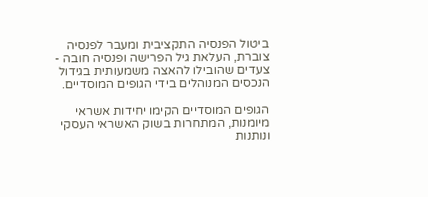ביטול הפנסיה התקציבית ומעבר לפנסיה צוברת, העלאת גיל הפרישה ופנסיה חובה - צעדים שהובילו להאצה משמעותית בגידול הנכסים המנוהלים בידי הגופים המוסדיים.

הגופים המוסדיים הקימו יחידות אשראי מיומנות, המתחרות בשוק האשראי העסקי ונותנות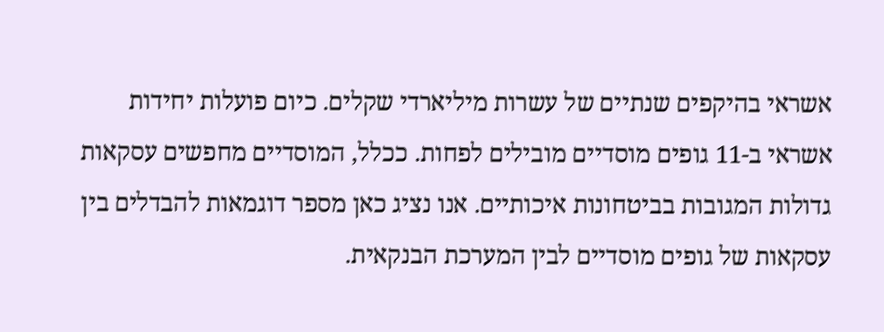אשראי בהיקפים שנתיים של עשרות מיליארדי שקלים. כיום פועלות יחידות אשראי ב-11 גופים מוסדיים מובילים לפחות. ככלל, המוסדיים מחפשים עסקאות גדולות המגובות בביטחונות איכותיים. אנו נציג כאן מספר דוגמאות להבדלים בין עסקאות של גופים מוסדיים לבין המערכת הבנקאית.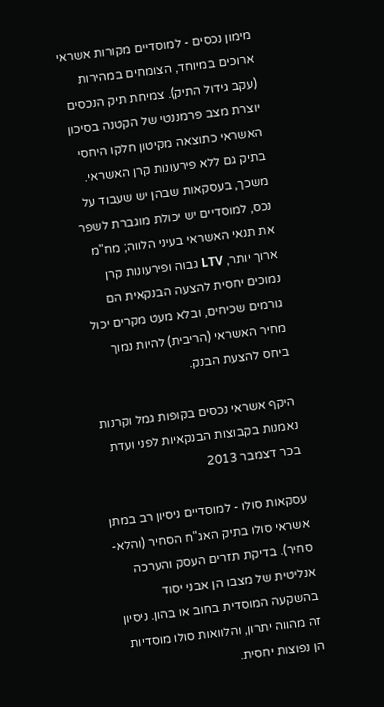מימון נכסים - למוסדיים מקורות אשראי ארוכים במיוחד, הצומחים במהירות (עקב גידול התיק). צמיחת תיק הנכסים יוצרת מצב פרמננטי של הקטנה בסיכון האשראי כתוצאה מקיטון חלקו היחסי בתיק גם ללא פירעונות קרן האשראי. משכך, בעסקאות שבהן יש שעבוד על נכס, למוסדיים יש יכולת מוגברת לשפר את תנאי האשראי בעיני הלווה; מח"מ ארוך יותר, LTV גבוה ופירעונות קרן נמוכים יחסית להצעה הבנקאית הם גורמים שכיחים, ובלא מעט מקרים יכול מחיר האשראי (הריבית) להיות נמוך ביחס להצעת הבנק.

היקף אשראי נכסים בקופות גמל וקרנות נאמנות בקבוצות הבנקאיות לפני ועדת בכר דצמבר 2013

עסקאות סולו - למוסדיים ניסיון רב במתן אשראי סולו בתיק האג"ח הסחיר (והלא-סחיר). בדיקת תזרים העסק והערכה אנליטית של מצבו הן אבני יסוד בהשקעה המוסדית בחוב או בהון. ניסיון זה מהווה יתרון, והלוואות סולו מוסדיות הן נפוצות יחסית.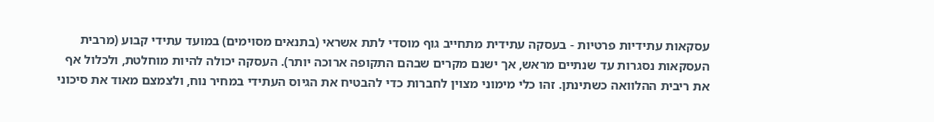עסקאות עתידיות פרטיות - בעסקה עתידית מתחייב גוף מוסדי לתת אשראי (בתנאים מסוימים) במועד עתידי קבוע (מרבית העסקאות נסגרות עד שנתיים מראש, אך ישנם מקרים שבהם התקופה ארוכה יותר). העסקה יכולה להיות מוחלטת, ולכלול אף את ריבית ההלוואה כשתינתן. זהו כלי מימוני מצוין לחברות כדי להבטיח את הגיוס העתידי במחיר נוח, ולצמצם מאוד את סיכוני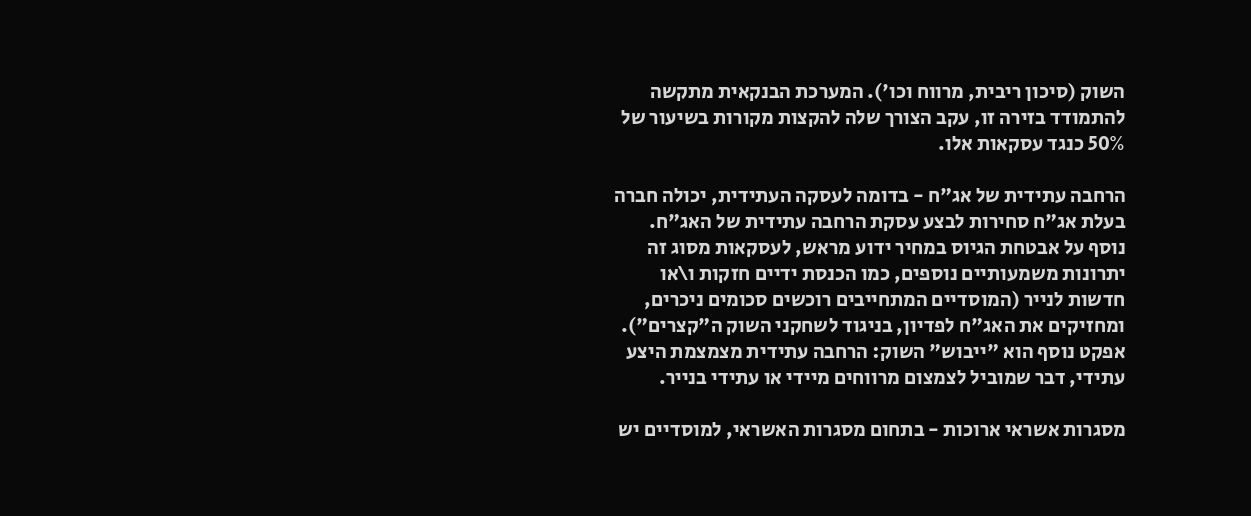השוק (סיכון ריבית, מרווח וכו'). המערכת הבנקאית מתקשה להתמודד בזירה זו, עקב הצורך שלה להקצות מקורות בשיעור של 50% כנגד עסקאות אלו.

הרחבה עתידית של אג"ח - בדומה לעסקה העתידית, יכולה חברה בעלת אג"ח סחירות לבצע עסקת הרחבה עתידית של האג"ח. נוסף על אבטחת הגיוס במחיר ידוע מראש, לעסקאות מסוג זה יתרונות משמעותיים נוספים, כמו הכנסת ידיים חזקות ו\או חדשות לנייר (המוסדיים המתחייבים רוכשים סכומים ניכרים, ומחזיקים את האג"ח לפדיון, בניגוד לשחקני השוק ה"קצרים"). אפקט נוסף הוא "ייבוש" השוק: הרחבה עתידית מצמצמת היצע עתידי, דבר שמוביל לצמצום מרווחים מיידי או עתידי בנייר.

מסגרות אשראי ארוכות - בתחום מסגרות האשראי, למוסדיים יש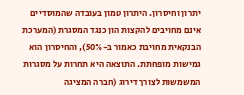יתרון וחיסרון. היתרון טמון בעובדה שהמוסדיים אינם מחויבים להקצות הון כנגד המסגרת (המערכת הבנקאית מחויבת כאמור ב-50%), והחיסרון הוא גמישות מופחתת. התוצאה היא תחרות על מסגרות המשמשות לצורך דירוג (חברה המציגה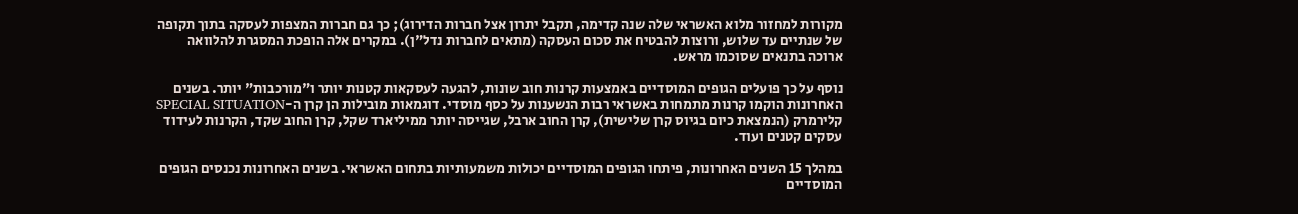מקורות למחזור מלוא האשראי שלה שנה קדימה, תקבל יתרון אצל חברות הדירוג); כך גם חברות המצפות לעסקה בתוך תקופה של שנתיים עד שלוש, ורוצות להבטיח את סכום העסקה (מתאים לחברות נדל"ן). במקרים אלה הופכת המסגרת להלוואה ארוכה בתנאים שסוכמו מראש.

נוסף על כך פועלים הגופים המוסדיים באמצעות קרנות חוב שונות, להגעה לעסקאות קטנות יותר ו"מורכבות" יותר. בשנים האחרונות הוקמו קרנות מתמחות באשראי רבות הנשענות על כסף מוסדי. דוגמאות מובילות הן קרן ה-SPECIAL SITUATION קלירמרק (הנמצאת כיום בגיוס קרן שלישית), קרן החוב ארבל, שגייסה יותר ממיליארד שקל, קרן החוב שקד, הקרנות לעידוד עסקים קטנים ועוד.

במהלך 15 השנים האחרונות, פיתחו הגופים המוסדיים יכולות משמעותיות בתחום האשראי. בשנים האחרונות נכנסים הגופים המוסדיים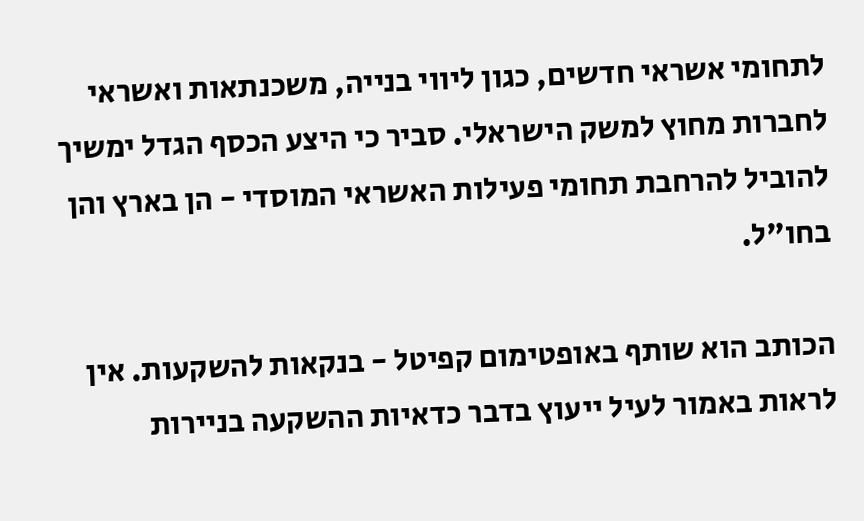לתחומי אשראי חדשים, כגון ליווי בנייה, משכנתאות ואשראי לחברות מחוץ למשק הישראלי. סביר כי היצע הכסף הגדל ימשיך להוביל להרחבת תחומי פעילות האשראי המוסדי - הן בארץ והן בחו"ל.

הכותב הוא שותף באופטימום קפיטל - בנקאות להשקעות. אין לראות באמור לעיל ייעוץ בדבר כדאיות ההשקעה בניירות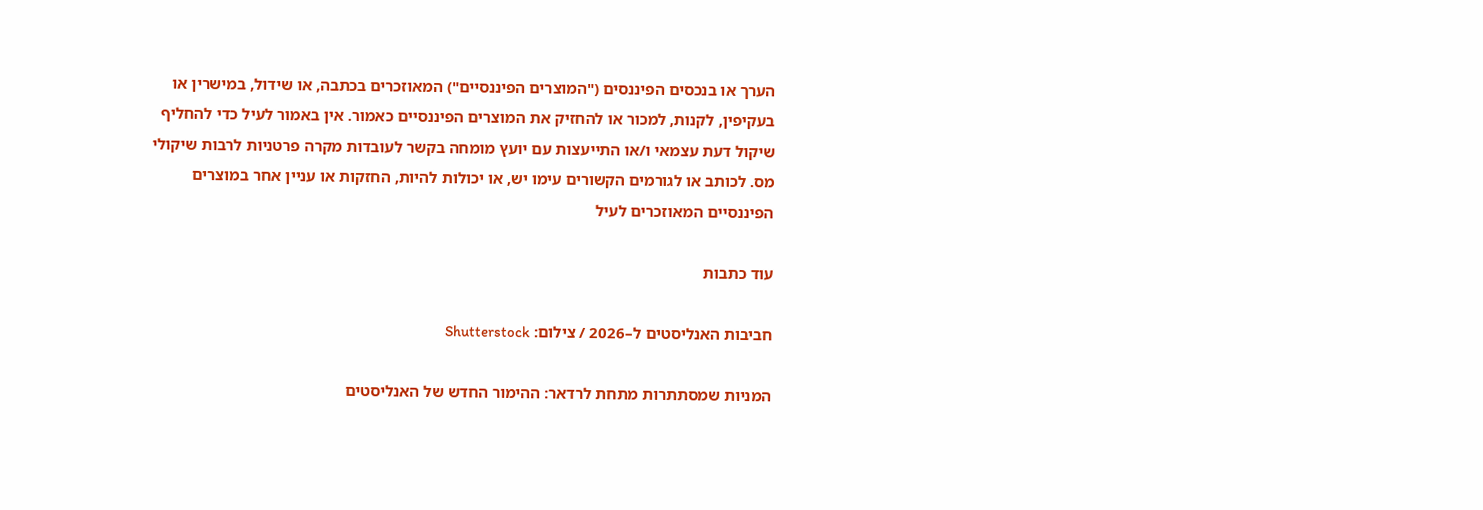הערך או בנכסים הפיננסים ("המוצרים הפיננסיים") המאוזכרים בכתבה, או שידול, במישרין או בעקיפין, לקנות, למכור או להחזיק את המוצרים הפיננסיים כאמור. אין באמור לעיל כדי להחליף שיקול דעת עצמאי ו/או התייעצות עם יועץ מומחה בקשר לעובדות מקרה פרטניות לרבות שיקולי מס. לכותב או לגורמים הקשורים עימו יש, או יכולות להיות, החזקות או עניין אחר במוצרים הפיננסיים המאוזכרים לעיל

עוד כתבות

חביבות האנליסטים ל–2026 / צילום: Shutterstock

המניות שמסתתרות מתחת לרדאר: ההימור החדש של האנליסטים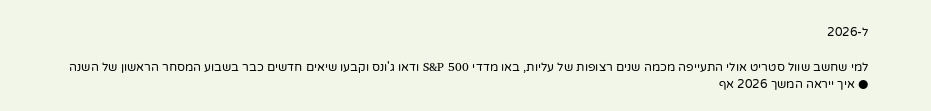ל-2026

למי שחשב שוול סטריט אולי התעייפה מכמה שנים רצופות של עליות, באו מדדי S&P 500 ודאו ג'ונס וקבעו שיאים חדשים כבר בשבוע המסחר הראשון של השנה ● איך ייראה המשך 2026 אף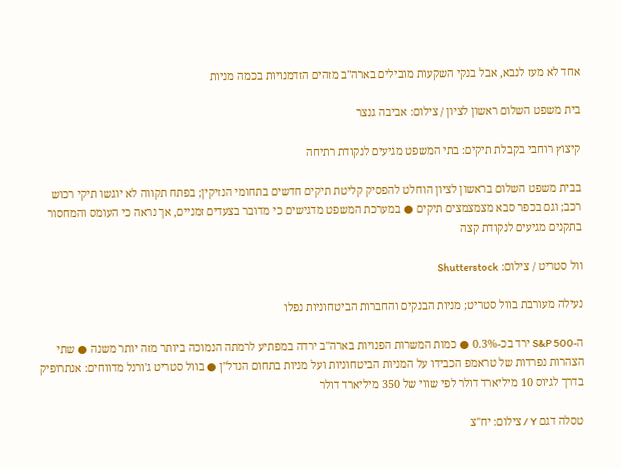אחד לא מעז לנבא, אבל בנקי השקעות מובילים בארה"ב מזהים הזדמנויות בכמה מניות

בית משפט השלום ראשון לציון / צילום: אביבה גנצר

קיצוץ רוחבי בקבלת תיקים: בתי המשפט מגיעים לנקודת רתיחה

בבית משפט השלום בראשון לציון הוחלט להפסיק קליטת תיקים חדשים בתחומי הנזיקין; בפתח תקווה לא יוגשו תיקי רכוש רכב; וגם בכפר סבא מצמצמצים תיקים ● במערכת המשפט מדגישים כי מדובר בצעדים זמניים, אך נראה כי העומס והמחסור בתקנים מגיעים לנקודת קצה

וול סטריט / צילום: Shutterstock

נעילה מעורבת בוול סטריט; מניות הבנקים והחברות הביטחוניות נפלו

ה-S&P 500 ירד בכ-0.3% ● כמות המשרות הפנויות בארה"ב ירדה במפתיע לרמתה הנמוכה ביותר מזה יותר משנה ● שתי הצהרות נפרדות של טראמפ הכבידו על המניות הביטחוניות ועל מניות בתחום הנדל"ן ● בוול סטריט ג'ורנל מדווחים: אנתרופיק בדרך לגיוס 10 מיליארד דולר לפי שווי של 350 מיליארד דולר

טסלה דגם Y / צילום: יח''צ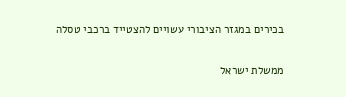בכירים במגזר הציבורי עשויים להצטייד ברכבי טסלה

ממשלת ישראל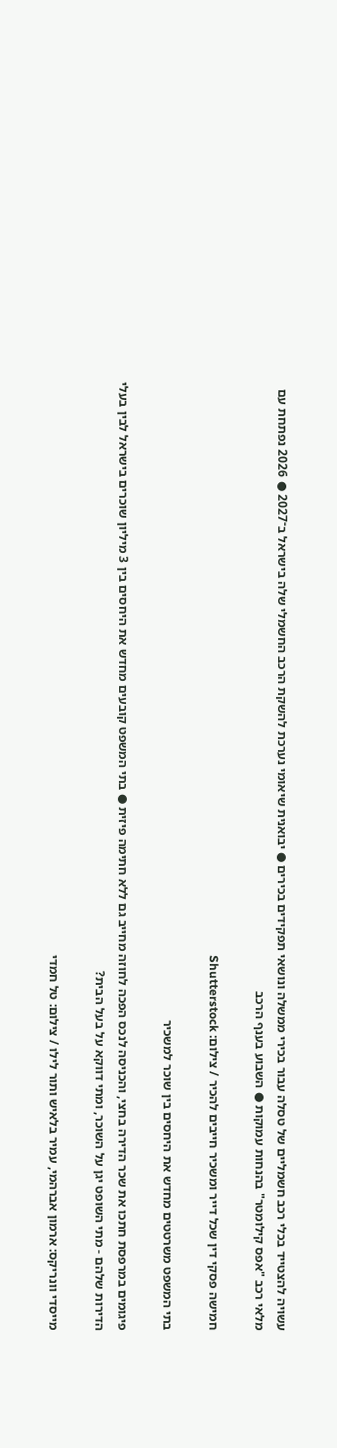עשויה להצטייד בכלי רכב חשמליים של טסלה עבור בכירי ממשלה ונושאי תפקידים בכירים ● יבואנית שיאומי נערכת להשקת הרכב החשמלי שלה בישראל ב־2027 ● 2026 נפתחת עם מלאי רכב "אפס קילומטר" בהנחות עמוקות ● השבוע בענף הרכב

חמישה פסקי דין שכל דייר ומשכיר חייבים להכיר / צילום: Shutterstock

בתי המשפט משרטטים מחדש את היחסים בין שוכר למשכיר

פיגומים במרפסת חתכו את שכר הדירה בחצי, והכניסה לנכס הפכה לחוזה מחייב גם ללא חתימה פיזית ● בתי המשפט קובעים מחדש את היחסים בין 3 מיליון שוכרים בישראל לבין בעלי הדירות שלהם - מתי השופט יגן על השוכר, ומתי דווקא על בעל הבית?

מייסדי וונריקס: ארמון אברהמי, עמיר בלאיש ותור לילו / צילום: טל חמדי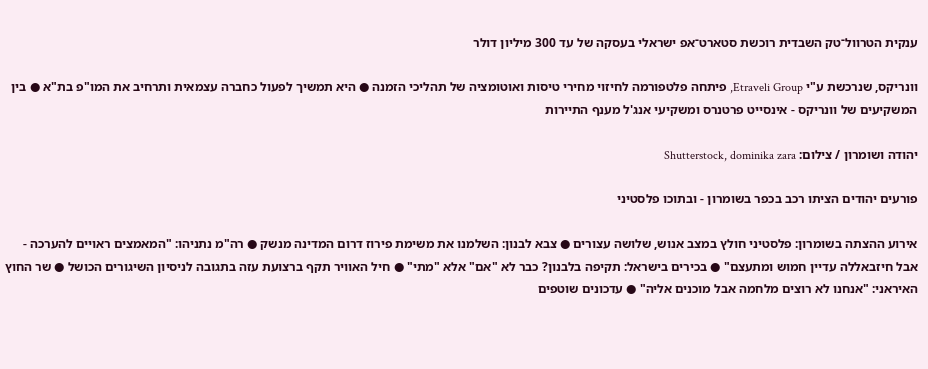ענקית הטרוול־טק השבדית רוכשת סטארט־אפ ישראלי בעסקה של עד 300 מיליון דולר

וונריקס, שנרכשת ע"י Etraveli Group, פיתחה פלטפורמה לחיזוי מחירי טיסות ואוטומציה של תהליכי הזמנה ● היא תמשיך לפעול כחברה עצמאית ותרחיב את המו"פ בת"א ● בין המשקיעים של וונריקס - אינסייט פרטנרס ומשקיעי אנג'ל מענף התיירות

יהודה ושומרון / צילום: Shutterstock, dominika zara

פורעים יהודים הציתו רכב בכפר בשומרון - ובתוכו פלסטיני

אירוע ההצתה בשומרון: פלסטיני חולץ במצב אנוש, שלושה עצורים ● צבא לבנון: השלמנו את משימת פירוז דרום המדינה מנשק ● רה"מ נתניהו: "המאמצים ראויים להערכה - אבל חיזבאללה עדיין חמוש ומתעצם" ● בכירים בישראל: תקיפה בלבנון? כבר לא "אם" אלא "מתי" ● חיל האוויר תקף ברצועת עזה בתגובה לניסיון השיגורים הכושל ● שר החוץ האיראני: "אנחנו לא רוצים מלחמה אבל מוכנים אליה" ● עדכונים שוטפים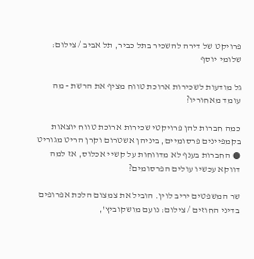פרויקט של דירה להשכיר בתל כביר, תל אביב / צילום: שלומי יוסף

גל מודעות לשכירות ארוכת טווח מציף את הרשת - מה עומד מאחוריו?

כמה חברות להן פרויקטי שכירות ארוכת טווח יוצאות בקמפיינים פרסומיים, ביניהן אשטרום וקרן הריט מגוריט ● החברות בענף לא מדווחות על קשיי אכלוס, אז למה דווקא עכשיו עולים הפרסומים?

שר המשפטים יריב לוין. הוביל את צמצום הלכת אפרופים בדיני החוזים / צילום: נועם מושקוביץ',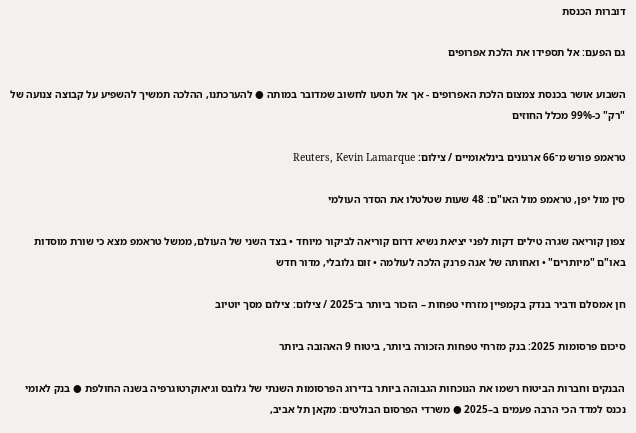דוברות הכנסת

גם הפעם: אל תספידו את הלכת אפרופים

השבוע אושר בכנסת צמצום הלכת האפרופים - אך אל תטעו לחשוב שמדובר במותה ● להערכתנו, ההלכה תמשיך להשפיע על קבוצה צנועה של "רק" כ-99% מכלל החוזים

טראמפ פורש מ־66 ארגונים בינלאומיים / צילום: Reuters, Kevin Lamarque

סין מול יפן, טראמפ מול האו"ם: 48 שעות שטלטלו את הסדר העולמי

צפון קוריאה שגרה טילים דקות לפני יציאת נשיא דרום קוריאה לביקור מיוחד • בצד השני של העולם, ממשל טראמפ מצא כי שורת מוסדות באו"ם "מיותרים" • ואחותה של אנה פרנק הלכה לעולמה • זום גלובלי, מדור חדש

חן אמסלם ודביר בנדק בקמפיין מזרחי טפחות – הזכור ביותר ב־2025 / צילום: צילום מסך יוטיוב

סיכום פרסומות 2025: בנק מזרחי טפחות הזכורה ביותר, ביטוח 9 האהובה ביותר

הבנקים וחברות הביטוח רשמו את הנוכחות הגבוהה ביותר בדירוג הפרסומות השנתי של גלובס וגיאוקרטוגרפיה בשנה החולפת ● בנק לאומי נכנס למדד הכי הרבה פעמים ב–2025 ● משרדי הפרסום הבולטים: מקאן תל אביב,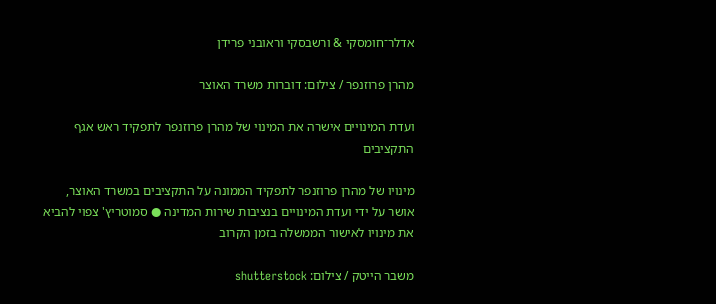אדלר־חומסקי & ורשבסקי וראובני פרידן

מהרן פרוזנפר / צילום: דוברות משרד האוצר

ועדת המינויים אישרה את המינוי של מהרן פרוזנפר לתפקיד ראש אגף התקציבים

מינויו של מהרן פרוזנפר לתפקיד הממונה על התקציבים במשרד האוצר, אושר על ידי ועדת המינויים בנציבות שירות המדינה ● סמוטריץ' צפוי להביא את מינויו לאישור הממשלה בזמן הקרוב

משבר הייטק / צילום: shutterstock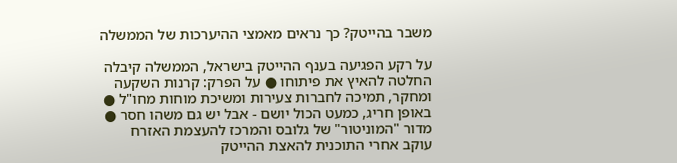משבר בהייטק? כך נראים מאמצי ההיערכות של הממשלה

על רקע הפגיעה בענף ההייטק בישראל, הממשלה קיבלה החלטה להאיץ את פיתוחו ● על הפרק: קרנות השקעה ומחקר, תמיכה לחברות צעירות ומשיכת מוחות מחו"ל ● באופן חריג, כמעט הכול יושם - אבל יש גם משהו חסר ● מדור "המוניטור" של גלובס והמרכז להעצמת האזרח עוקב אחרי התוכנית להאצת ההייטק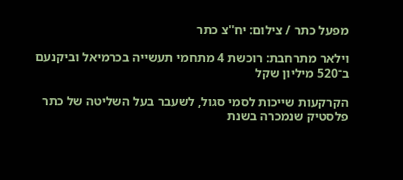מפעל כתר / צילום: יח''צ כתר

וילאר מתרחבת: רוכשת 4 מתחמי תעשייה בכרמיאל וביקנעם ב־520 מיליון שקל

הקרקעות שייכות לסמי סגול, לשעבר בעל השליטה של כתר פלסטיק שנמכרה בשנת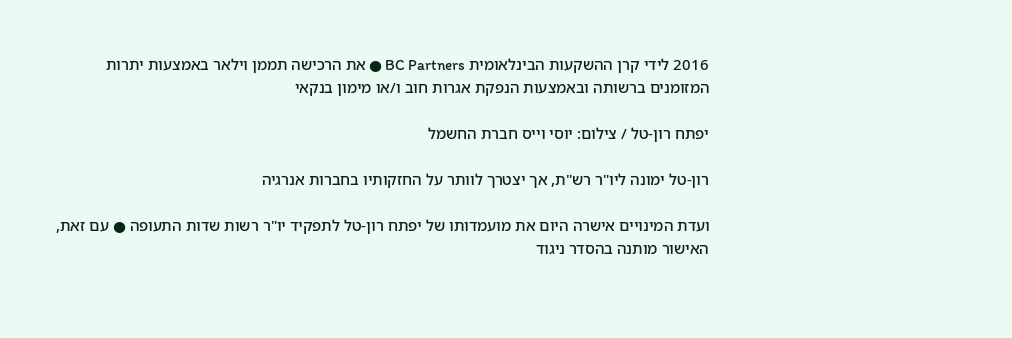2016 לידי קרן ההשקעות הבינלאומית BC Partners ● את הרכישה תממן וילאר באמצעות יתרות המזומנים ברשותה ובאמצעות הנפקת אגרות חוב ו/או מימון בנקאי

יפתח רון-טל / צילום: יוסי וייס חברת החשמל

רון-טל ימונה ליו"ר רש"ת, אך יצטרך לוותר על החזקותיו בחברות אנרגיה

ועדת המינויים אישרה היום את מועמדותו של יפתח רון-טל לתפקיד יו"ר רשות שדות התעופה ● עם זאת, האישור מותנה בהסדר ניגוד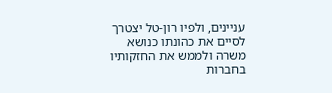עניינים, ולפיו רון-טל יצטרך לסיים את כהונתו כנושא משרה ולממש את החזקותיו בחברות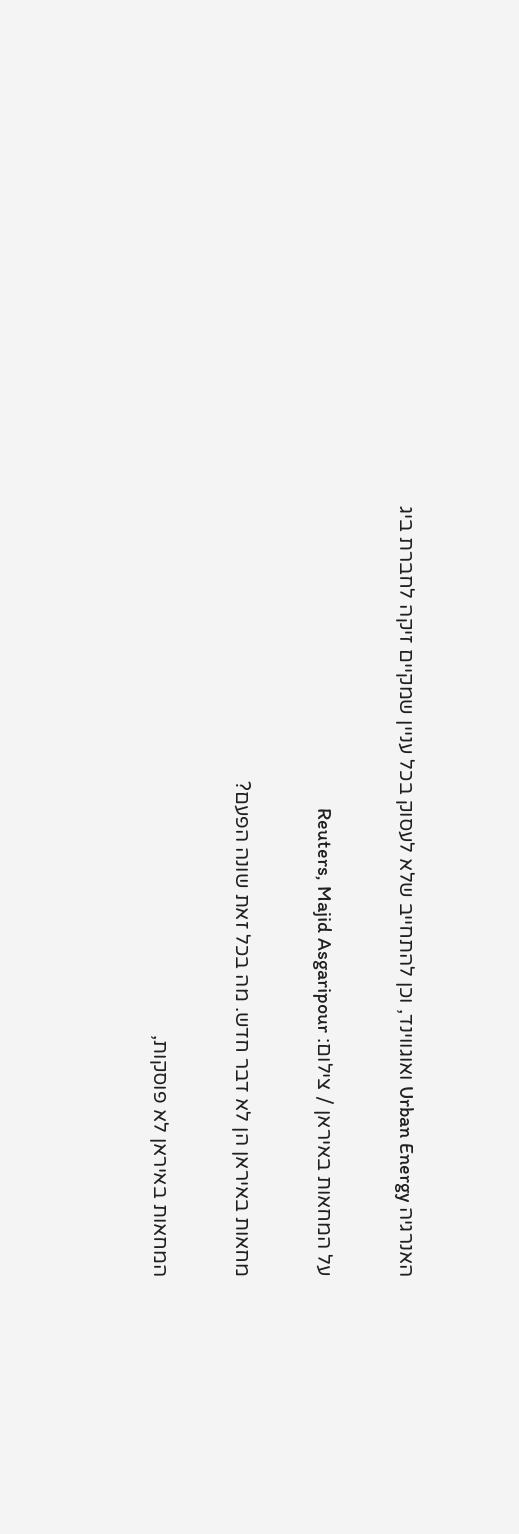האנרגיה Urban Energy ואוגווינד, וכן להתחייב שלא לעסוק בכל עניין שמקיים זיקה לחברת ביג

על המחאות באיראן / צילום: Reuters, Majid Asgaripour

מחאות באיראן הן לא דבר חדש. מה בכל זאת שונה הפעם?

המחאות באיראן לא פוסקות,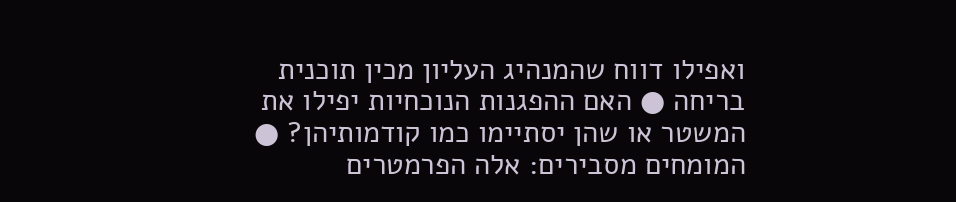ואפילו דווח שהמנהיג העליון מכין תוכנית בריחה ● האם ההפגנות הנוכחיות יפילו את המשטר או שהן יסתיימו כמו קודמותיהן? ● המומחים מסבירים: אלה הפרמטרים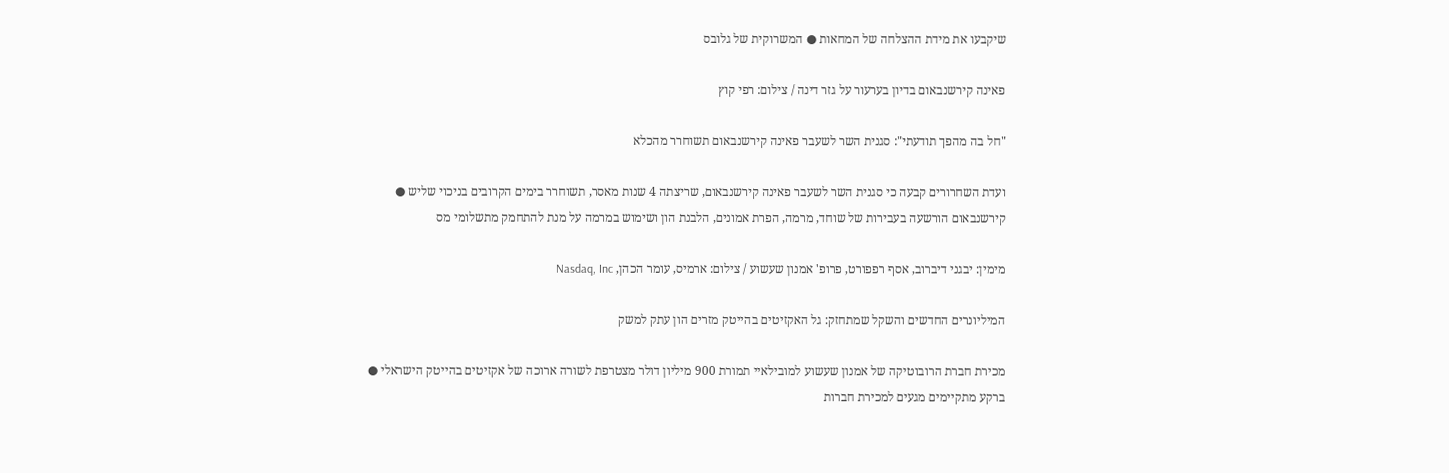שיקבעו את מידת ההצלחה של המחאות ● המשרוקית של גלובס

פאינה קירשנבאום בדיון בערעור על גזר דינה / צילום: רפי קוץ

"חל בה מהפך תודעתי": סגנית השר לשעבר פאינה קירשנבאום תשוחרר מהכלא

ועדת השחרורים קבעה כי סגנית השר לשעבר פאינה קירשנבאום, שריצתה 4 שנות מאסר, תשוחרר בימים הקרובים בניכוי שליש ● קירשנבאום הורשעה בעבירות של שוחד, מרמה, הפרת אמונים, הלבנת הון ושימוש במרמה על מנת להתחמק מתשלומי מס

מימין: יבגני דיברוב, אסף רפפורט, פרופ' אמנון שעשוע / צילום: ארמיס, עומר הכהן, Nasdaq, Inc

המיליונרים החדשים והשקל שמתחזק: גל האקזיטים בהייטק מזרים הון עתק למשק

מכירת חברת הרובוטיקה של אמנון שעשוע למובילאיי תמורת 900 מיליון דולר מצטרפת לשורה ארוכה של אקזיטים בהייטק הישראלי ● ברקע מתקיימים מגעים למכירת חברות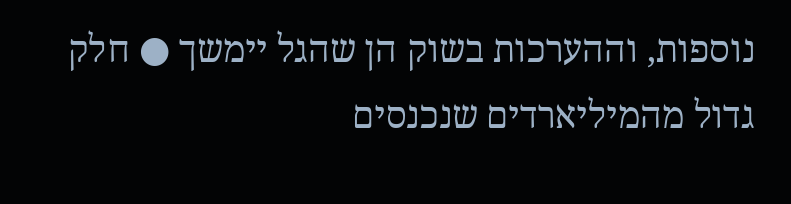נוספות, וההערכות בשוק הן שהגל יימשך ● חלק גדול מהמיליארדים שנכנסים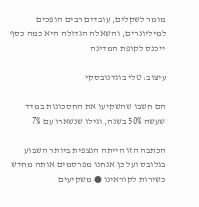מומר לשקלים, עובדים רבים הופכים למיליונרים, והשאלה הגדולה היא כמה כסף ייכנס לקופת המדינה

עיצוב: טלי בוגדנובסקי

הם חשבו שהשקיעו את החסכונות במדד שעשה 50% בשנה, וגילו שנשארו עם 7%

הכתבה הזו הייתה הנצפית ביותר השבוע בגלובס ועל כן אנחנו מפרסמים אותה מחדש כשירות לקוראינו ● משקיעים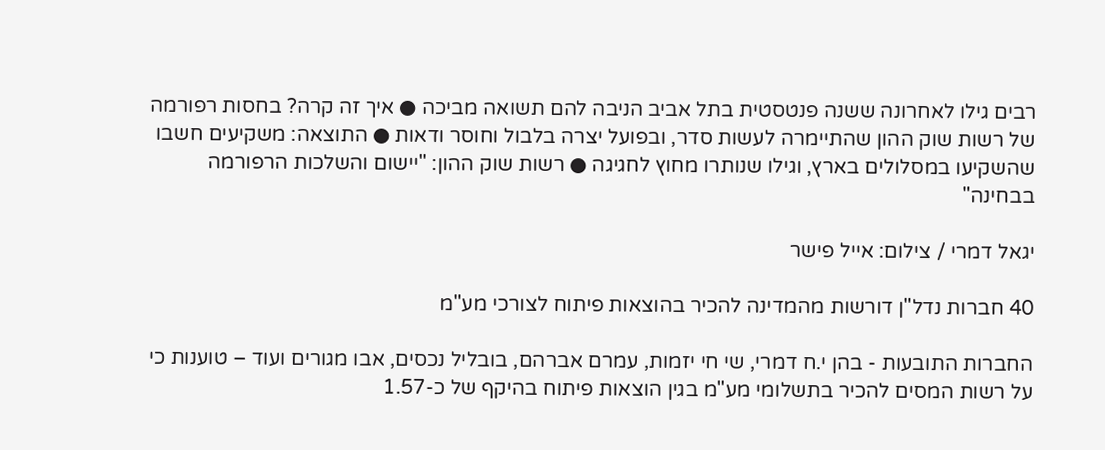רבים גילו לאחרונה ששנה פנטסטית בתל אביב הניבה להם תשואה מביכה ● איך זה קרה? בחסות רפורמה של רשות שוק ההון שהתיימרה לעשות סדר, ובפועל יצרה בלבול וחוסר ודאות ● התוצאה: משקיעים חשבו שהשקיעו במסלולים בארץ, וגילו שנותרו מחוץ לחגיגה ● רשות שוק ההון: "יישום והשלכות הרפורמה בבחינה"

יגאל דמרי / צילום: אייל פישר

40 חברות נדל"ן דורשות מהמדינה להכיר בהוצאות פיתוח לצורכי מע"מ

החברות התובעות - בהן י.ח דמרי, שי חי יזמות, עמרם אברהם, בובליל נכסים, אבו מגורים ועוד – טוענות כי על רשות המסים להכיר בתשלומי מע"מ בגין הוצאות פיתוח בהיקף של כ-1.57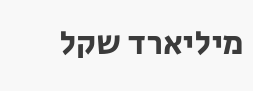מיליארד שקל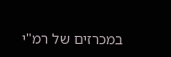במכרזים של רמ"י